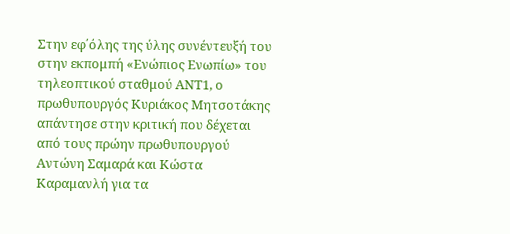Στην εφ΄όλης της ύλης συνέντευξή του στην εκπομπή «Ενώπιος Ενωπίω» του τηλεοπτικού σταθμού ΑΝΤ1, ο πρωθυπουργός Κυριάκος Μητσοτάκης απάντησε στην κριτική που δέχεται από τους πρώην πρωθυπουργού Αντώνη Σαμαρά και Κώστα Καραμανλή για τα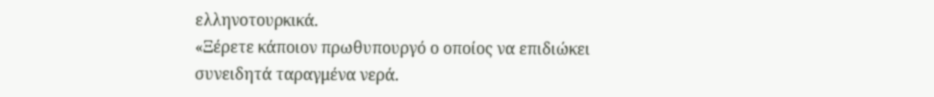ελληνοτουρκικά.
«Ξέρετε κάποιον πρωθυπουργό ο οποίος να επιδιώκει συνειδητά ταραγμένα νερά.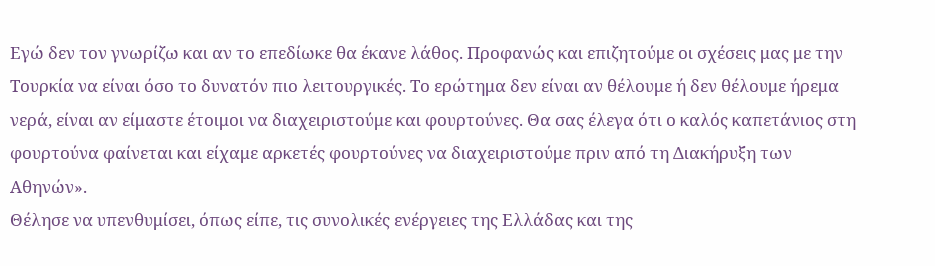Εγώ δεν τον γνωρίζω και αν το επεδίωκε θα έκανε λάθος. Προφανώς και επιζητούμε οι σχέσεις μας με την Τουρκία να είναι όσο το δυνατόν πιο λειτουργικές. Το ερώτημα δεν είναι αν θέλουμε ή δεν θέλουμε ήρεμα νερά, είναι αν είμαστε έτοιμοι να διαχειριστούμε και φουρτούνες. Θα σας έλεγα ότι ο καλός καπετάνιος στη φουρτούνα φαίνεται και είχαμε αρκετές φουρτούνες να διαχειριστούμε πριν από τη Διακήρυξη των Αθηνών».
Θέλησε να υπενθυμίσει, όπως είπε, τις συνολικές ενέργειες της Ελλάδας και της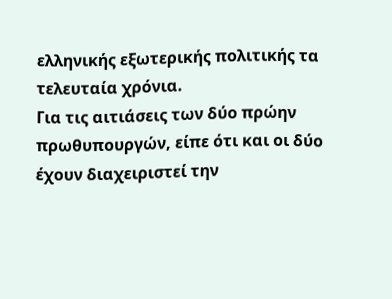ελληνικής εξωτερικής πολιτικής τα τελευταία χρόνια.
Για τις αιτιάσεις των δύο πρώην πρωθυπουργών, είπε ότι και οι δύο έχουν διαχειριστεί την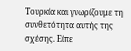Τουρκία και γνωρίζουμε τη συνθετότητα αυτής της σχέσης. Είπε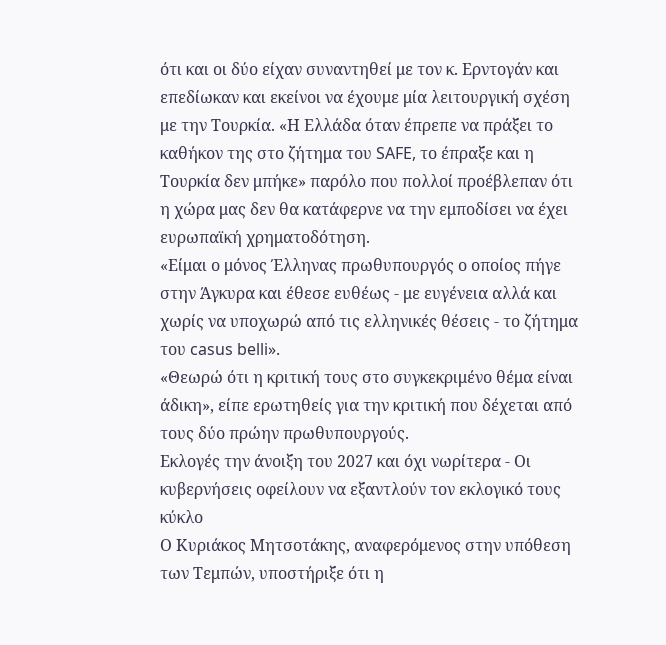ότι και οι δύο είχαν συναντηθεί με τον κ. Ερντογάν και επεδίωκαν και εκείνοι να έχουμε μία λειτουργική σχέση με την Τουρκία. «Η Ελλάδα όταν έπρεπε να πράξει το καθήκον της στο ζήτημα του SAFE, το έπραξε και η Τουρκία δεν μπήκε» παρόλο που πολλοί προέβλεπαν ότι η χώρα μας δεν θα κατάφερνε να την εμποδίσει να έχει ευρωπαϊκή χρηματοδότηση.
«Είμαι ο μόνος Έλληνας πρωθυπουργός ο οποίος πήγε στην Άγκυρα και έθεσε ευθέως - με ευγένεια αλλά και χωρίς να υποχωρώ από τις ελληνικές θέσεις - το ζήτημα του casus belli».
«Θεωρώ ότι η κριτική τους στο συγκεκριμένο θέμα είναι άδικη», είπε ερωτηθείς για την κριτική που δέχεται από τους δύο πρώην πρωθυπουργούς.
Εκλογές την άνοιξη του 2027 και όχι νωρίτερα - Οι κυβερνήσεις οφείλουν να εξαντλούν τον εκλογικό τους κύκλο
Ο Κυριάκος Μητσοτάκης, αναφερόμενος στην υπόθεση των Τεμπών, υποστήριξε ότι η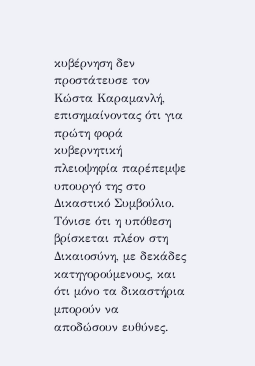κυβέρνηση δεν προστάτευσε τον Κώστα Καραμανλή, επισημαίνοντας ότι για πρώτη φορά κυβερνητική πλειοψηφία παρέπεμψε υπουργό της στο Δικαστικό Συμβούλιο. Τόνισε ότι η υπόθεση βρίσκεται πλέον στη Δικαιοσύνη, με δεκάδες κατηγορούμενους, και ότι μόνο τα δικαστήρια μπορούν να αποδώσουν ευθύνες.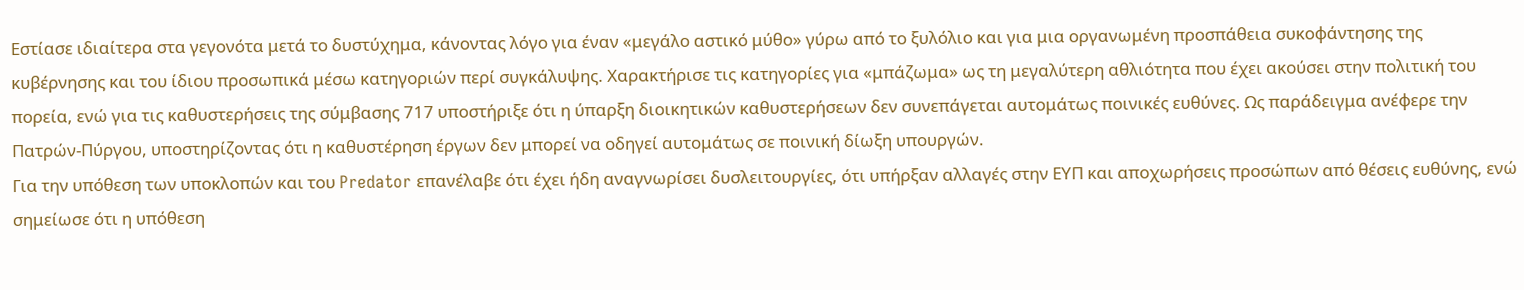Εστίασε ιδιαίτερα στα γεγονότα μετά το δυστύχημα, κάνοντας λόγο για έναν «μεγάλο αστικό μύθο» γύρω από το ξυλόλιο και για μια οργανωμένη προσπάθεια συκοφάντησης της κυβέρνησης και του ίδιου προσωπικά μέσω κατηγοριών περί συγκάλυψης. Χαρακτήρισε τις κατηγορίες για «μπάζωμα» ως τη μεγαλύτερη αθλιότητα που έχει ακούσει στην πολιτική του πορεία, ενώ για τις καθυστερήσεις της σύμβασης 717 υποστήριξε ότι η ύπαρξη διοικητικών καθυστερήσεων δεν συνεπάγεται αυτομάτως ποινικές ευθύνες. Ως παράδειγμα ανέφερε την Πατρών-Πύργου, υποστηρίζοντας ότι η καθυστέρηση έργων δεν μπορεί να οδηγεί αυτομάτως σε ποινική δίωξη υπουργών.
Για την υπόθεση των υποκλοπών και του Predator επανέλαβε ότι έχει ήδη αναγνωρίσει δυσλειτουργίες, ότι υπήρξαν αλλαγές στην ΕΥΠ και αποχωρήσεις προσώπων από θέσεις ευθύνης, ενώ σημείωσε ότι η υπόθεση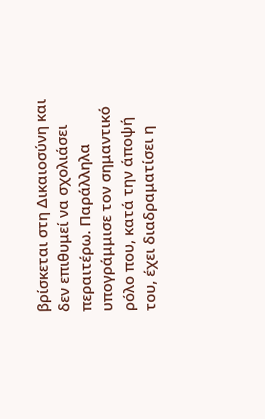βρίσκεται στη Δικαιοσύνη και δεν επιθυμεί να σχολιάσει περαιτέρω. Παράλληλα υπογράμμισε τον σημαντικό ρόλο που, κατά την άποψή του, έχει διαδραματίσει η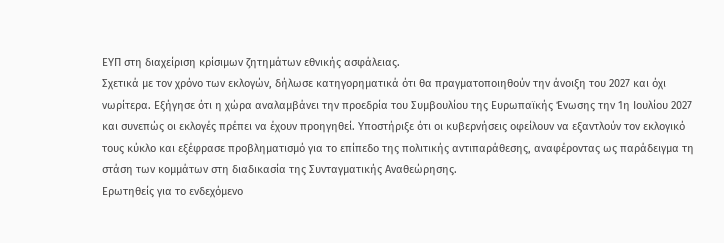ΕΥΠ στη διαχείριση κρίσιμων ζητημάτων εθνικής ασφάλειας.
Σχετικά με τον χρόνο των εκλογών, δήλωσε κατηγορηματικά ότι θα πραγματοποιηθούν την άνοιξη του 2027 και όχι νωρίτερα. Εξήγησε ότι η χώρα αναλαμβάνει την προεδρία του Συμβουλίου της Ευρωπαϊκής Ένωσης την 1η Ιουλίου 2027 και συνεπώς οι εκλογές πρέπει να έχουν προηγηθεί. Υποστήριξε ότι οι κυβερνήσεις οφείλουν να εξαντλούν τον εκλογικό τους κύκλο και εξέφρασε προβληματισμό για το επίπεδο της πολιτικής αντιπαράθεσης, αναφέροντας ως παράδειγμα τη στάση των κομμάτων στη διαδικασία της Συνταγματικής Αναθεώρησης.
Ερωτηθείς για το ενδεχόμενο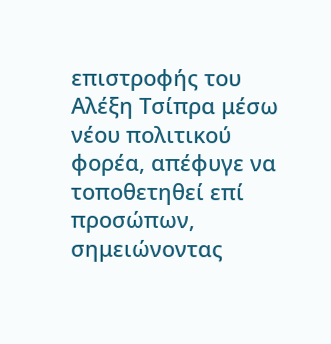επιστροφής του Αλέξη Τσίπρα μέσω νέου πολιτικού φορέα, απέφυγε να τοποθετηθεί επί προσώπων, σημειώνοντας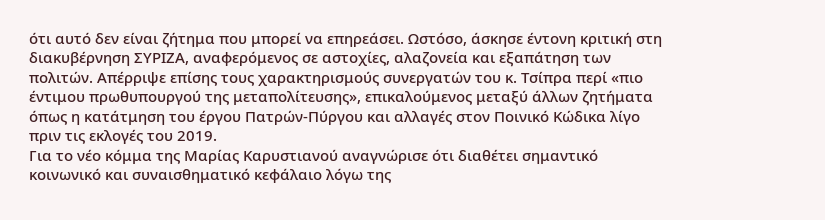ότι αυτό δεν είναι ζήτημα που μπορεί να επηρεάσει. Ωστόσο, άσκησε έντονη κριτική στη διακυβέρνηση ΣΥΡΙΖΑ, αναφερόμενος σε αστοχίες, αλαζονεία και εξαπάτηση των πολιτών. Απέρριψε επίσης τους χαρακτηρισμούς συνεργατών του κ. Τσίπρα περί «πιο έντιμου πρωθυπουργού της μεταπολίτευσης», επικαλούμενος μεταξύ άλλων ζητήματα όπως η κατάτμηση του έργου Πατρών-Πύργου και αλλαγές στον Ποινικό Κώδικα λίγο πριν τις εκλογές του 2019.
Για το νέο κόμμα της Μαρίας Καρυστιανού αναγνώρισε ότι διαθέτει σημαντικό κοινωνικό και συναισθηματικό κεφάλαιο λόγω της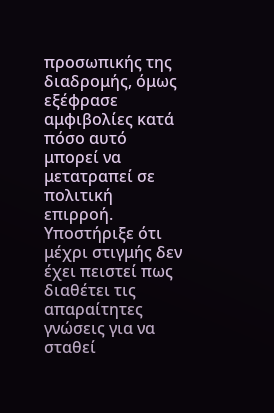προσωπικής της διαδρομής, όμως εξέφρασε αμφιβολίες κατά πόσο αυτό μπορεί να μετατραπεί σε πολιτική επιρροή. Υποστήριξε ότι μέχρι στιγμής δεν έχει πειστεί πως διαθέτει τις απαραίτητες γνώσεις για να σταθεί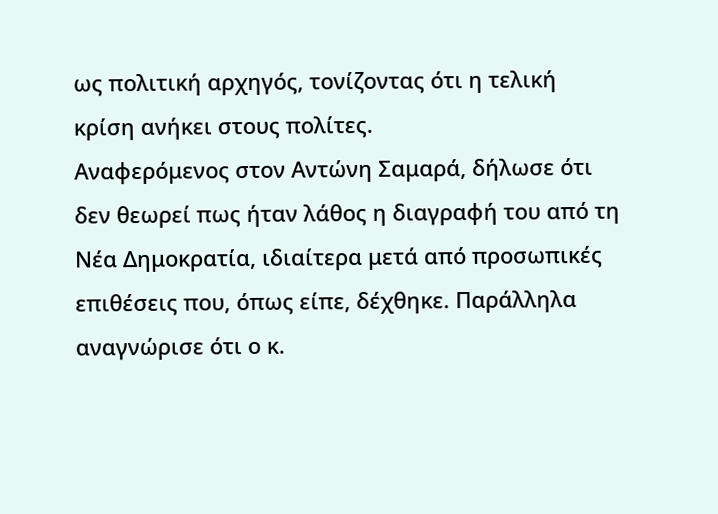ως πολιτική αρχηγός, τονίζοντας ότι η τελική κρίση ανήκει στους πολίτες.
Αναφερόμενος στον Αντώνη Σαμαρά, δήλωσε ότι δεν θεωρεί πως ήταν λάθος η διαγραφή του από τη Νέα Δημοκρατία, ιδιαίτερα μετά από προσωπικές επιθέσεις που, όπως είπε, δέχθηκε. Παράλληλα αναγνώρισε ότι ο κ.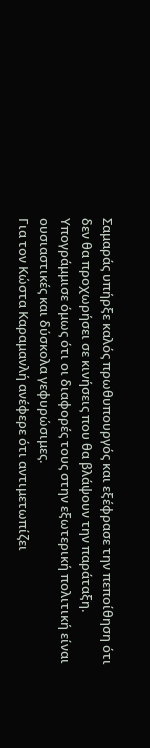Σαμαράς υπήρξε καλός πρωθυπουργός και εξέφρασε την πεποίθηση ότι δεν θα προχωρήσει σε κινήσεις που θα βλάψουν την παράταξη. Υπογράμμισε όμως ότι οι διαφορές τους στην εξωτερική πολιτική είναι ουσιαστικές και δύσκολα γεφυρώσιμες.
Για τον Κώστα Καραμανλή ανέφερε ότι αντιμετωπίζει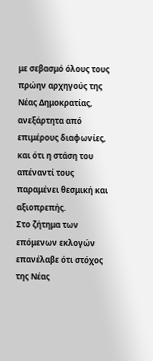με σεβασμό όλους τους πρώην αρχηγούς της Νέας Δημοκρατίας, ανεξάρτητα από επιμέρους διαφωνίες, και ότι η στάση του απέναντί τους παραμένει θεσμική και αξιοπρεπής.
Στο ζήτημα των επόμενων εκλογών επανέλαβε ότι στόχος της Νέας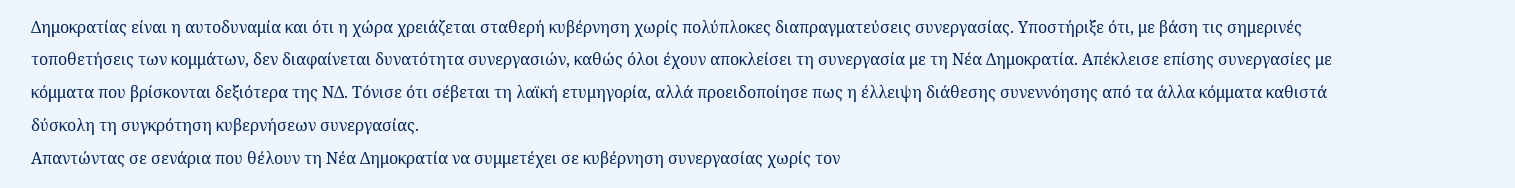Δημοκρατίας είναι η αυτοδυναμία και ότι η χώρα χρειάζεται σταθερή κυβέρνηση χωρίς πολύπλοκες διαπραγματεύσεις συνεργασίας. Υποστήριξε ότι, με βάση τις σημερινές τοποθετήσεις των κομμάτων, δεν διαφαίνεται δυνατότητα συνεργασιών, καθώς όλοι έχουν αποκλείσει τη συνεργασία με τη Νέα Δημοκρατία. Απέκλεισε επίσης συνεργασίες με κόμματα που βρίσκονται δεξιότερα της ΝΔ. Τόνισε ότι σέβεται τη λαϊκή ετυμηγορία, αλλά προειδοποίησε πως η έλλειψη διάθεσης συνεννόησης από τα άλλα κόμματα καθιστά δύσκολη τη συγκρότηση κυβερνήσεων συνεργασίας.
Απαντώντας σε σενάρια που θέλουν τη Νέα Δημοκρατία να συμμετέχει σε κυβέρνηση συνεργασίας χωρίς τον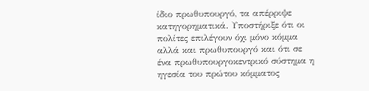ίδιο πρωθυπουργό, τα απέρριψε κατηγορηματικά. Υποστήριξε ότι οι πολίτες επιλέγουν όχι μόνο κόμμα αλλά και πρωθυπουργό και ότι σε ένα πρωθυπουργοκεντρικό σύστημα η ηγεσία του πρώτου κόμματος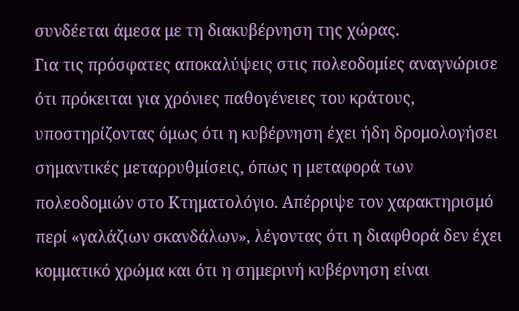συνδέεται άμεσα με τη διακυβέρνηση της χώρας.
Για τις πρόσφατες αποκαλύψεις στις πολεοδομίες αναγνώρισε ότι πρόκειται για χρόνιες παθογένειες του κράτους, υποστηρίζοντας όμως ότι η κυβέρνηση έχει ήδη δρομολογήσει σημαντικές μεταρρυθμίσεις, όπως η μεταφορά των πολεοδομιών στο Κτηματολόγιο. Απέρριψε τον χαρακτηρισμό περί «γαλάζιων σκανδάλων», λέγοντας ότι η διαφθορά δεν έχει κομματικό χρώμα και ότι η σημερινή κυβέρνηση είναι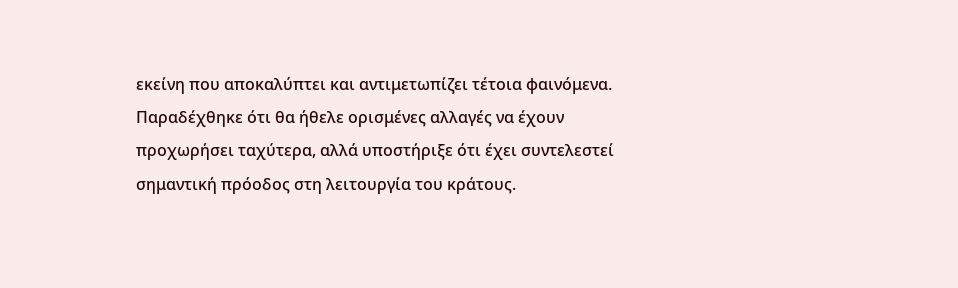εκείνη που αποκαλύπτει και αντιμετωπίζει τέτοια φαινόμενα. Παραδέχθηκε ότι θα ήθελε ορισμένες αλλαγές να έχουν προχωρήσει ταχύτερα, αλλά υποστήριξε ότι έχει συντελεστεί σημαντική πρόοδος στη λειτουργία του κράτους.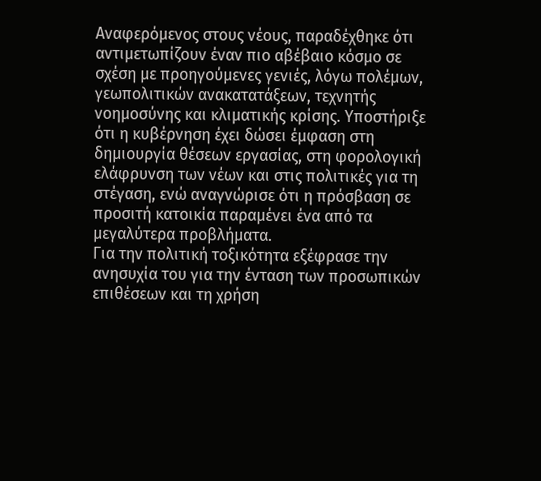Αναφερόμενος στους νέους, παραδέχθηκε ότι αντιμετωπίζουν έναν πιο αβέβαιο κόσμο σε σχέση με προηγούμενες γενιές, λόγω πολέμων, γεωπολιτικών ανακατατάξεων, τεχνητής νοημοσύνης και κλιματικής κρίσης. Υποστήριξε ότι η κυβέρνηση έχει δώσει έμφαση στη δημιουργία θέσεων εργασίας, στη φορολογική ελάφρυνση των νέων και στις πολιτικές για τη στέγαση, ενώ αναγνώρισε ότι η πρόσβαση σε προσιτή κατοικία παραμένει ένα από τα μεγαλύτερα προβλήματα.
Για την πολιτική τοξικότητα εξέφρασε την ανησυχία του για την ένταση των προσωπικών επιθέσεων και τη χρήση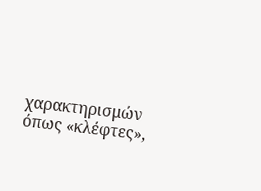χαρακτηρισμών όπως «κλέφτες»,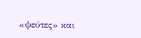«ψεύτες» και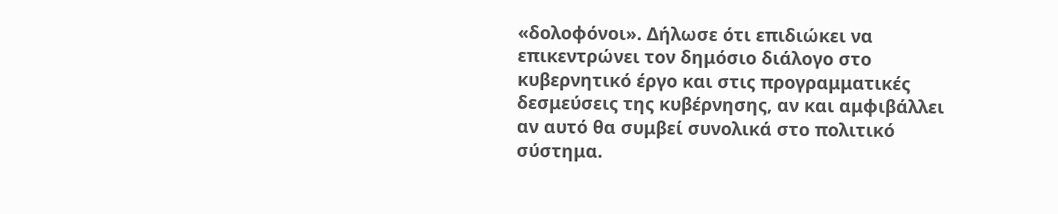«δολοφόνοι». Δήλωσε ότι επιδιώκει να επικεντρώνει τον δημόσιο διάλογο στο κυβερνητικό έργο και στις προγραμματικές δεσμεύσεις της κυβέρνησης, αν και αμφιβάλλει αν αυτό θα συμβεί συνολικά στο πολιτικό σύστημα.